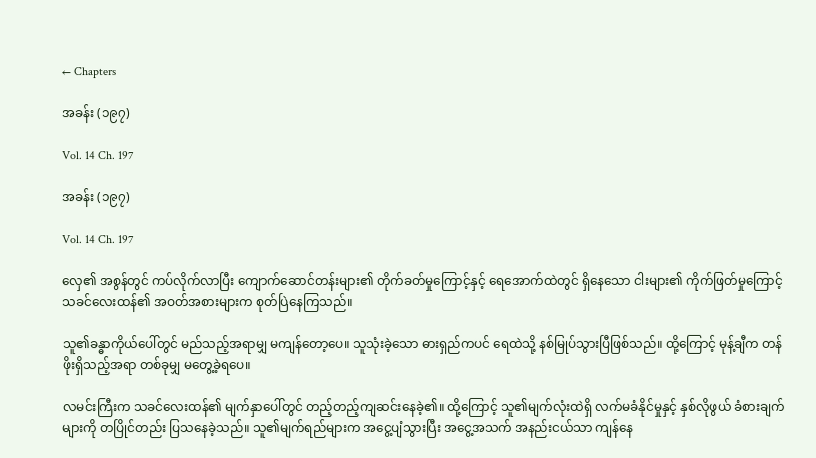← Chapters

အခန်း (၁၉၇)

Vol. 14 Ch. 197

အခန်း (၁၉၇)

Vol. 14 Ch. 197

လှေ၏ အစွန်တွင် ကပ်လိုက်လာပြီး ကျောက်ဆောင်တန်းများ၏ တိုက်ခတ်မှုကြောင့်နှင့် ရေအောက်ထဲတွင် ရှိနေသော ငါးများ၏ ကိုက်ဖြတ်မှုကြောင့် သခင်လေးထန်၏ အဝတ်အစားများက စုတ်ပြဲနေကြသည်။

သူ၏ခန္ဓာကိုယ်ပေါ်တွင် မည်သည့်အရာမျှ မကျန်တော့ပေ။ သူသုံးခဲ့သော ဓားရှည်ကပင် ရေထဲသို့ နစ်မြုပ်သွားပြီဖြစ်သည်။ ထို့ကြောင့် မုန့်ချီက တန်ဖိုးရှိသည့်အရာ တစ်ခုမျှ မတွေ့ခဲ့ရပေ။

လမင်းကြီးက သခင်လေးထန်၏ မျက်နှာပေါ်တွင် တည့်တည့်ကျဆင်းနေခဲ့၏။ ထို့ကြောင့် သူ၏မျက်လုံးထဲရှိ လက်မခံနိုင်မှုနှင့် နှစ်လိုဖွယ် ခံစားချက်များကို တပြိုင်တည်း ပြသနေခဲ့သည်။ သူ၏မျက်ရည်များက အငွေ့ပျံသွားပြီး အငွေ့အသက် အနည်းငယ်သာ ကျန်နေ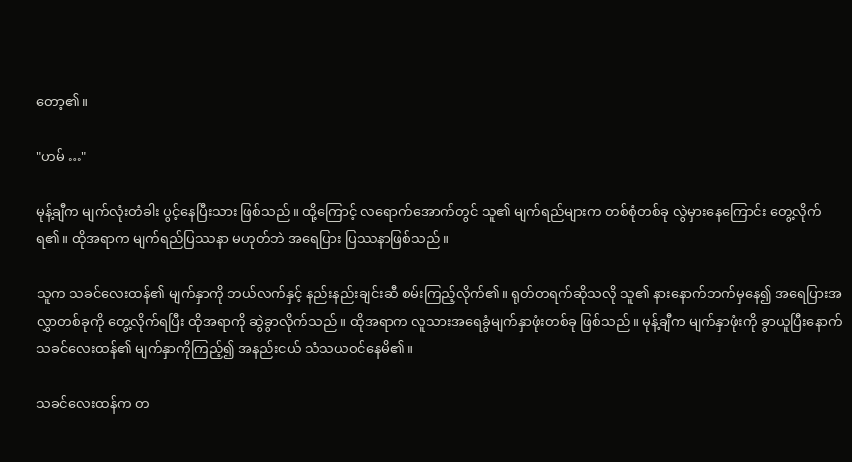တော့၏။

"ဟမ် …"

မုန့်ချီက မျက်လုံးတံခါး ပွင့်နေပြီးသား ဖြစ်သည်။ ထို့ကြောင့် လရောက်အောက်တွင် သူ၏ မျက်ရည်များက တစ်စုံတစ်ခု လွဲမှားနေကြောင်း တွေ့လိုက်ရ၏။ ထိုအရာက မျက်ရည်ပြဿနာ မဟုတ်ဘဲ အရေပြား ပြဿနာဖြစ်သည်။

သူက သခင်လေးထန်၏ မျက်နှာကို ဘယ်လက်နှင့် နည်းနည်းချင်းဆီ စမ်းကြည့်လိုက်၏။ ရုတ်တရက်ဆိုသလို သူ၏ နားနောက်ဘက်မှနေ၍ အရေပြားအလွှာတစ်ခုကို တွေ့လိုက်ရပြီး ထိုအရာကို ဆွဲခွာလိုက်သည်။ ထိုအရာက လူသားအရေခွံမျက်နှာဖုံးတစ်ခု ဖြစ်သည်။ မုန့်ချီက မျက်နှာဖုံးကို ခွာယူပြီးနောက် သခင်လေးထန်၏ မျက်နှာကိုကြည့်၍ အနည်းငယ် သံသယဝင်နေမိ၏။

သခင်လေးထန်က တ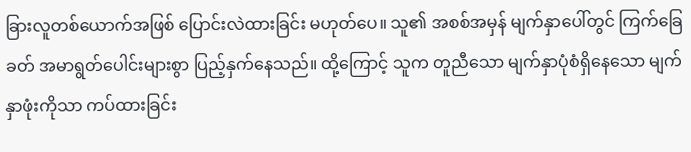ခြားလူတစ်ယောက်အဖြစ် ပြောင်းလဲထားခြင်း မဟုတ်ပေ။ သူ၏ အစစ်အမှန် မျက်နှာ‌ပေါ်တွင် ကြက်ခြေခတ် အမာရွတ်ပေါင်းများစွာ ပြည့်နှက်နေသည်။ ထို့ကြောင့် သူက တူညီသော မျက်နှာပုံစံရှိနေသော မျက်နှာဖုံးကိုသာ ကပ်ထားခြင်း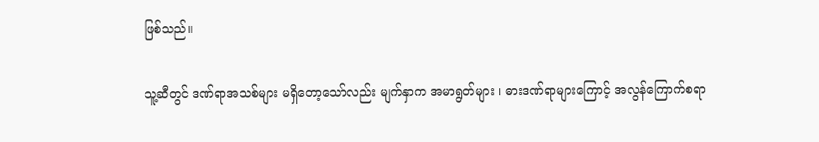ဖြစ်သည်။

သူ့ဆီတွင် ဒဏ်ရာအသစ်များ မရှိတော့သော်လည်း မျက်နှာက အမာရွတ်များ ၊ ဓားဒဏ်ရာများကြောင့် အလွန်ကြောက်စရာ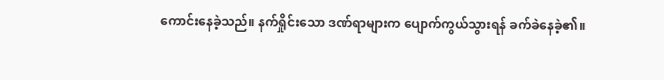ကောင်းနေခဲ့သည်။ နက်ရှိုင်းသော ဒဏ်ရာများက ပျောက်ကွယ်သွားရန် ခက်ခဲနေခဲ့၏။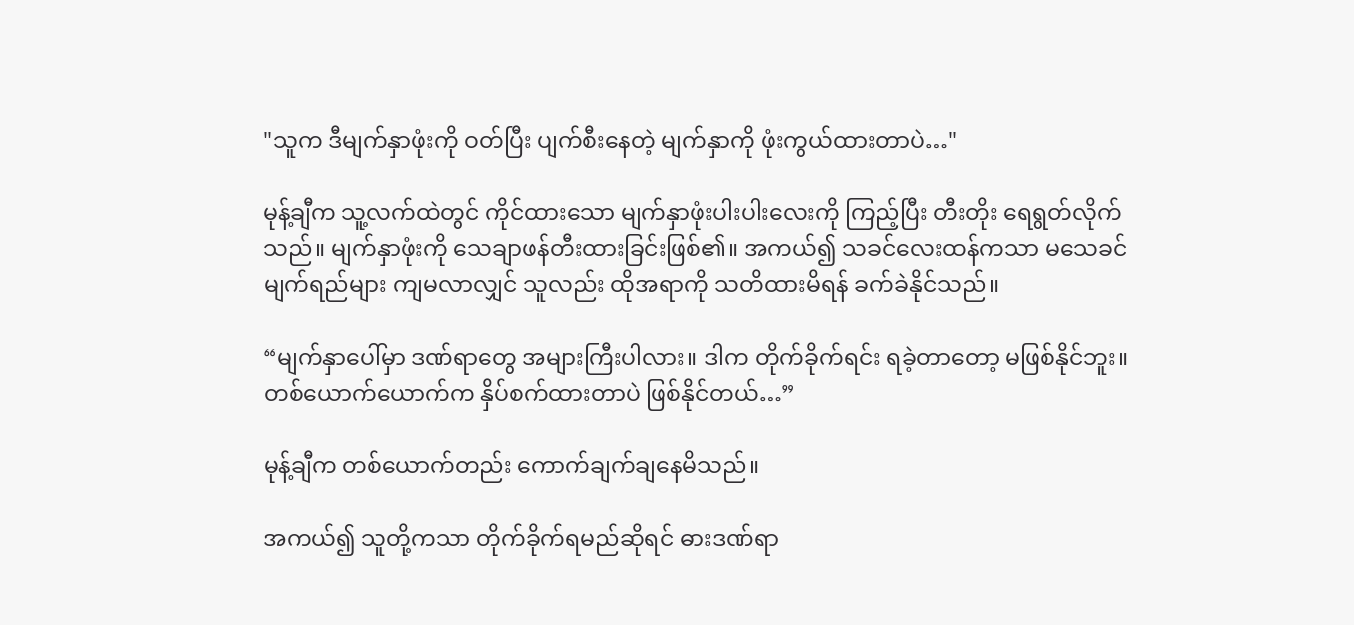"သူက ဒီမျက်နှာဖုံးကို ဝတ်ပြီး ပျက်စီးနေတဲ့ မျက်နှာကို ဖုံးကွယ်ထားတာပဲ…"

မုန့်ချီက သူ့လက်ထဲတွင် ကိုင်ထားသော မျက်နှာဖုံးပါးပါးလေးကို ကြည့်ပြီး တီးတိုး ရေရွတ်လိုက်သည်။ မျက်နှာဖုံးကို သေချာဖန်တီးထားခြင်းဖြစ်၏။ အကယ်၍ သခင်လေးထန်ကသာ မသေခင် မျက်ရည်များ ကျမလာလျှင် သူလည်း ထိုအရာကို သတိထားမိရန် ခက်ခဲနိုင်သည်။

“မျက်နှာပေါ်မှာ ဒဏ်ရာတွေ အများကြီးပါလား။ ဒါက တိုက်ခိုက်ရင်း ရခဲ့တာတော့ မဖြစ်နိုင်ဘူး။ တစ်ယောက်ယောက်က နှိပ်စက်ထားတာပဲ ဖြစ်နိုင်တယ်…”

မုန့်ချီက တစ်ယောက်တည်း ကောက်ချက်ချနေမိသည်။

အကယ်၍ သူတို့ကသာ တိုက်ခိုက်ရမည်ဆိုရင် ဓားဒဏ်ရာ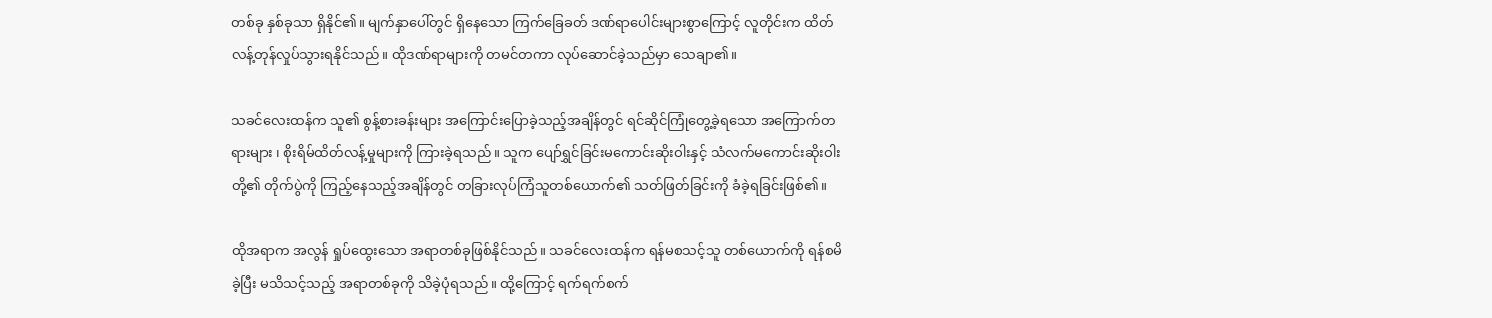တစ်ခု နှစ်ခုသာ ရှိနိုင်၏။ မျက်နှာပေါ်တွင် ရှိနေသော ကြက်ခြေခတ် ဒဏ်ရာပေါင်းများစွာကြောင့် လူတိုင်းက ထိတ်လန့်တုန်လှုပ်သွားရနိုင်သည်။ ထိုဒဏ်ရာများကို တမင်တကာ လုပ်ဆောင်ခဲ့သည်မှာ သေချာ၏။

သခင်လေးထန်က သူ၏ စွန့်စားခန်းများ အကြောင်းပြောခဲ့သည့်အချိန်တွင် ရင်ဆိုင်ကြုံတွေ့ခဲ့ရသော အကြောက်တရားများ ၊ စိုးရိမ်ထိတ်လန့်မှုများကို ကြားခဲ့ရသည်။ သူက ပျော်ရွှင်ခြင်းမကောင်းဆိုးဝါးနှင့် သံလက်မကောင်းဆိုးဝါးတို့၏ တိုက်ပွဲကို ကြည့်နေသည့်အချိန်တွင် တခြားလုပ်ကြံသူတစ်ယောက်၏ သတ်ဖြတ်ခြင်းကို ခံခဲ့ရခြင်းဖြစ်၏။

ထိုအရာက အလွန် ရှုပ်ထွေးသော အရာတစ်ခုဖြစ်နိုင်သည်။ သခင်လေးထန်က ရန်မစသင့်သူ တစ်ယောက်ကို ရန်စမိခဲ့ပြီး မသိသင့်သည့် အရာတစ်ခုကို သိခဲ့ပုံရသည်။ ထို့ကြောင့် ရက်ရက်စက်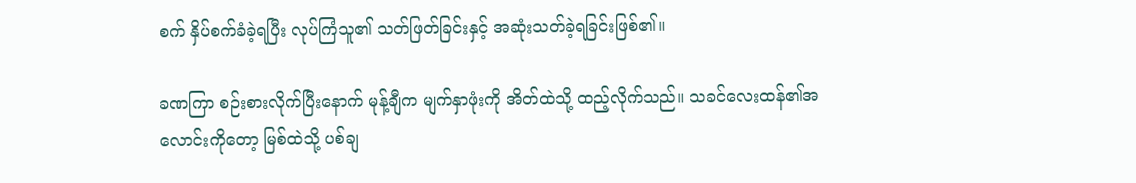စက် နှိပ်စက်ခံခဲ့ရပြီး လုပ်ကြံသူ၏ သတ်ဖြတ်ခြင်းနှင့် အဆုံးသတ်ခဲ့ရခြင်းဖြစ်၏။

ခဏကြာ စဉ်းစားလိုက်ပြီးနောက် မုန့်ချီက မျက်နှာဖုံးကို အိတ်ထဲသို့ ထည့်လိုက်သည်။ သခင်လေးထန်၏အလောင်းကိုတော့ မြစ်ထဲသို့ ပစ်ချ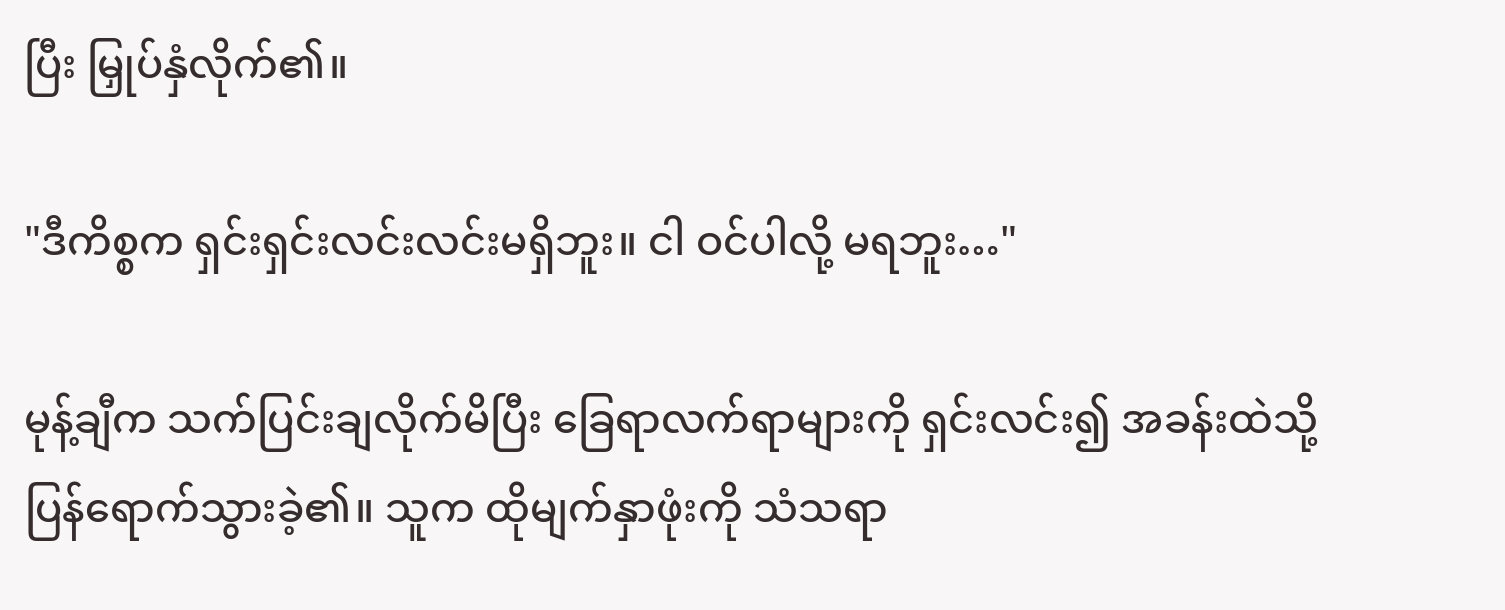ပြီး မြှုပ်နှံလိုက်၏။

"ဒီကိစ္စက ရှင်းရှင်းလင်းလင်းမရှိဘူး။ ငါ ဝင်ပါလို့ မရဘူး…"

မုန့်ချီက သက်ပြင်းချလိုက်မိပြီး ခြေရာလက်ရာများကို ရှင်းလင်း၍ အခန်းထဲသို့ ပြန်ရောက်သွားခဲ့၏။ သူက ထိုမျက်နှာဖုံးကို သံသရာ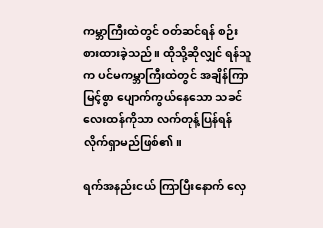ကမ္ဘာကြီးထဲတွင် ဝတ်ဆင်ရန် စဉ်းစားထားခဲ့သည်။ ထိုသို့ဆိုလျှင် ရန်သူက ပင်မကမ္ဘာကြီးထဲတွင် အချိန်ကြာမြင့်စွာ ပျောက်ကွယ်နေသော သခင်လေးထန်ကိုသာ လက်တုန့်ပြန်ရန် လိုက်ရှာမည်ဖြစ်၏။

ရက်အနည်းငယ် ကြာပြီးနောက် လှေ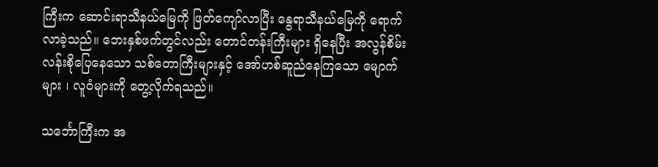ကြီးက ဆောင်းရာသီနယ်မြေကို ဖြတ်ကျော်လာပြီး နွေရာသီနယ်မြေကို ရောက်လာခဲ့သည်။ ဘေးနှစ်ဖက်တွင်လည်း တောင်တန်းကြီးများ ရှိနေပြီး အလွန်စိမ်းလန်းစိုပြေနေသော သစ်တောကြီးများနှင့် အော်ဟစ်ဆူညံနေကြသော မျောက်များ ၊ လူဝံများကို တွေ့လိုက်ရသည်။

သင်္ဘောကြီးက အ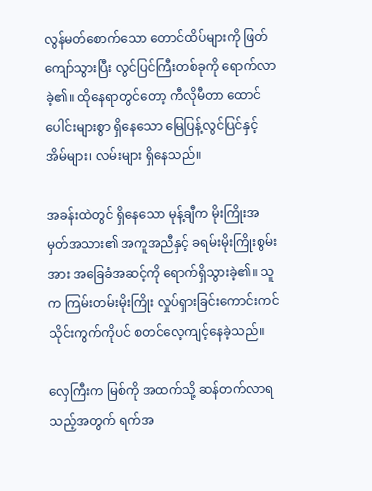လွန်မတ်စောက်သော တောင်ထိပ်များကို ဖြတ်ကျော်သွားပြီး လွင်ပြင်ကြီးတစ်ခုကို ရောက်လာခဲ့၏။ ထိုနေရာတွင်တော့ ကီလိုမီတာ ထောင်ပေါင်းများစွာ ရှိနေသော မြေပြန့်လွင်ပြင်နှင့် အိမ်များ၊ လမ်းများ ရှိနေသည်။

အခန်းထဲတွင် ရှိနေသော မုန့်ချီက မိုးကြိုးအမှတ်အသား၏ အကူအညီနှင့် ခရမ်းမိုးကြိုးစွမ်းအား အခြေခံအဆင့်ကို ရောက်ရှိသွားခဲ့၏။ သူက ကြမ်းတမ်းမိုးကြိုး လှုပ်ရှားခြင်းကောင်းကင် သိုင်းကွက်ကိုပင် စတင်လေ့ကျင့်နေခဲ့သည်။

လှေကြီးက မြစ်ကို အထက်သို့ ဆန်တက်လာရသည့်အတွက် ရက်အ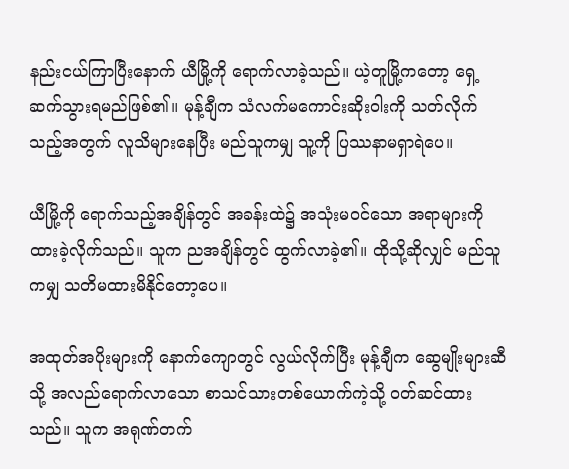နည်းငယ်ကြာပြီးနောက် ယီမြို့ကို ရောက်လာခဲ့သည်။ ယဲ့တူမြို့ကတော့ ရှေ့ဆက်သွားရမည်ဖြစ်၏။ မုန့်ချီက သံလက်မကောင်းဆိုးဝါးကို သတ်လိုက်သည့်အတွက် လူသိများနေပြီး မည်သူကမျှ သူ့ကို ပြဿနာမရှာရဲပေ။

ယီမြို့ကို ရောက်သည့်အချိန်တွင် အခန်းထဲ၌ အသုံးမဝင်သော အရာများကို ထားခဲ့လိုက်သည်။ သူက ညအချိန်တွင် ထွက်လာခဲ့၏။ ထိုသို့ဆိုလျှင် မည်သူကမျှ သတိမထားမိနိုင်တော့ပေ။

အထုတ်အပိုးများကို နောက်ကျောတွင် လွယ်လိုက်ပြီး မုန့်ချီက ဆွေမျိုးများဆီသို့ အလည်ရောက်လာသော စာသင်သားတစ်ယောက်ကဲ့သို့ ဝတ်ဆင်ထားသည်။ သူက အရုဏ်တက်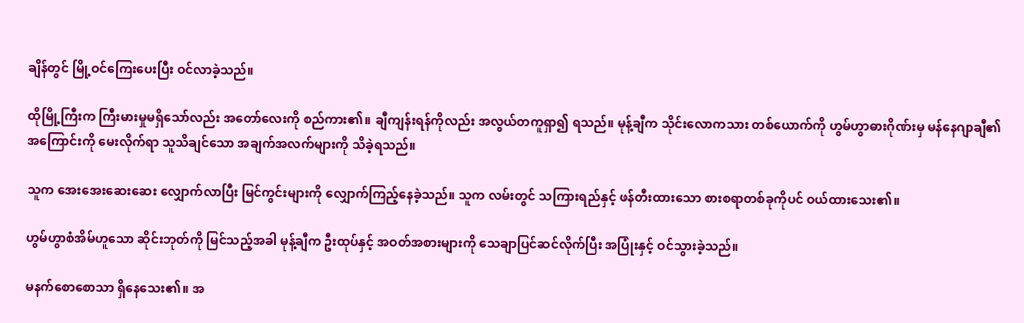ချိန်တွင် မြို့ဝင်ကြေးပေးပြီး ဝင်လာခဲ့သည်။

ထိုမြို့ကြီးက ကြီးမားမှုမရှိသော်လည်း အတော်လေးကို စည်ကား၏။ ချီကျန်းရန်ကိုလည်း အလွယ်တကူရှာ၍ ရသည်။ မုန့်ချီက သိုင်းလောကသား တစ်ယောက်ကို ဟွမ်ဟွာဓားဂိုဏ်းမှ မန်နေဂျာချီ၏ အကြောင်းကို မေးလိုက်ရာ သူသိချင်သော အချက်အလက်များကို သိခဲ့ရသည်။

သူက အေးအေးဆေးဆေး လျှောက်လာပြီး မြင်ကွင်းများကို လျှောက်ကြည့်နေခဲ့သည်။ သူက လမ်းတွင် သကြားရည်နှင့် ဖန်တီးထားသော စားစရာတစ်ခုကိုပင် ဝယ်ထားသေး၏။

ဟွမ်ဟွာစံအိမ်ဟူသော ဆိုင်းဘုတ်ကို မြင်သည့်အခါ မုန့်ချီက ဦးထုပ်နှင့် အဝတ်အစားများကို သေချာပြင်ဆင်လိုက်ပြီး အပြုံးနှင့် ဝင်သွားခဲ့သည်။

မနက်စောစောသာ ရှိနေသေး၏။ အ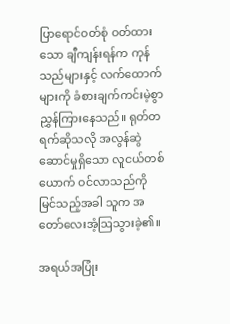ပြာရောင်ဝတ်စုံ ဝတ်ထားသော ချီကျန်းရန်က ကုန်သည်များနှင့် လက်ထောက်များကို ခံစားချက်ကင်းမဲ့စွာ ညွှန်ကြားနေသည်။ ရုတ်တရက်ဆိုသလို အလွန်ဆွဲဆောင်မှုရှိသော လူငယ်တစ်ယောက် ဝင်လာ‌သည်ကို မြင်သည့်အခါ သူက အတော်လေးအံ့ဩသွားခဲ့၏။

အရယ်အပြုံး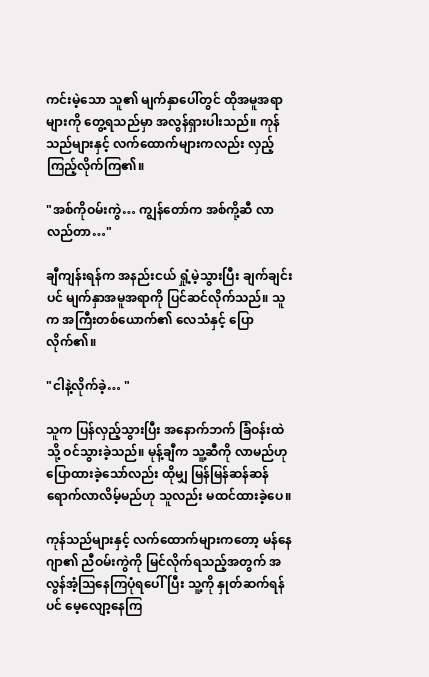ကင်းမဲ့သော သူ၏ မျက်နှာပေါ်တွင် ထိုအမူအရာများကို တွေ့ရသည်မှာ အလွန်ရှားပါးသည်။ ကုန်သည်များနှင့် လက်ထောက်များကလည်း လှည့်ကြည့်လိုက်ကြ၏။

"အစ်ကိုဝမ်းကွဲ… ကျွန်တော်က အစ်ကို့ဆီ လာလည်တာ…"

ချီကျန်းရန်က အနည်းငယ် ရှုံ့မဲ့သွားပြီး ချက်ချင်းပင် မျက်နှာအမူအရာကို ပြင်ဆင်လိုက်သည်။ သူက အကြီးတစ်ယောက်၏ လေသံနှင့် ပြောလိုက်၏။

"ငါနဲ့လိုက်ခဲ့… "

သူက ပြန်လှည့်သွားပြီး အနောက်ဘက် ခြံဝန်းထဲသို့ ဝင်သွားခဲ့သည်။ မုန့်ချီက သူ့ဆီကို လာမည်ဟု ပြောထားခဲ့သော်လည်း ထိုမျှ မြန်မြန်ဆန်ဆန် ရောက်လာလိမ့်မည်ဟု သူလည်း မထင်ထားခဲ့ပေ။

ကုန်သည်များနှင့် လက်ထောက်များကတော့ မန်နေဂျာ၏ ညီဝမ်းကွဲကို မြင်လိုက်ရသည့်အတွက် အလွန်အံ့ဩနေကြပုံရပေါ်ပြီး သူ့ကို နှုတ်ဆက်ရန်ပင် မေ့လျော့နေကြ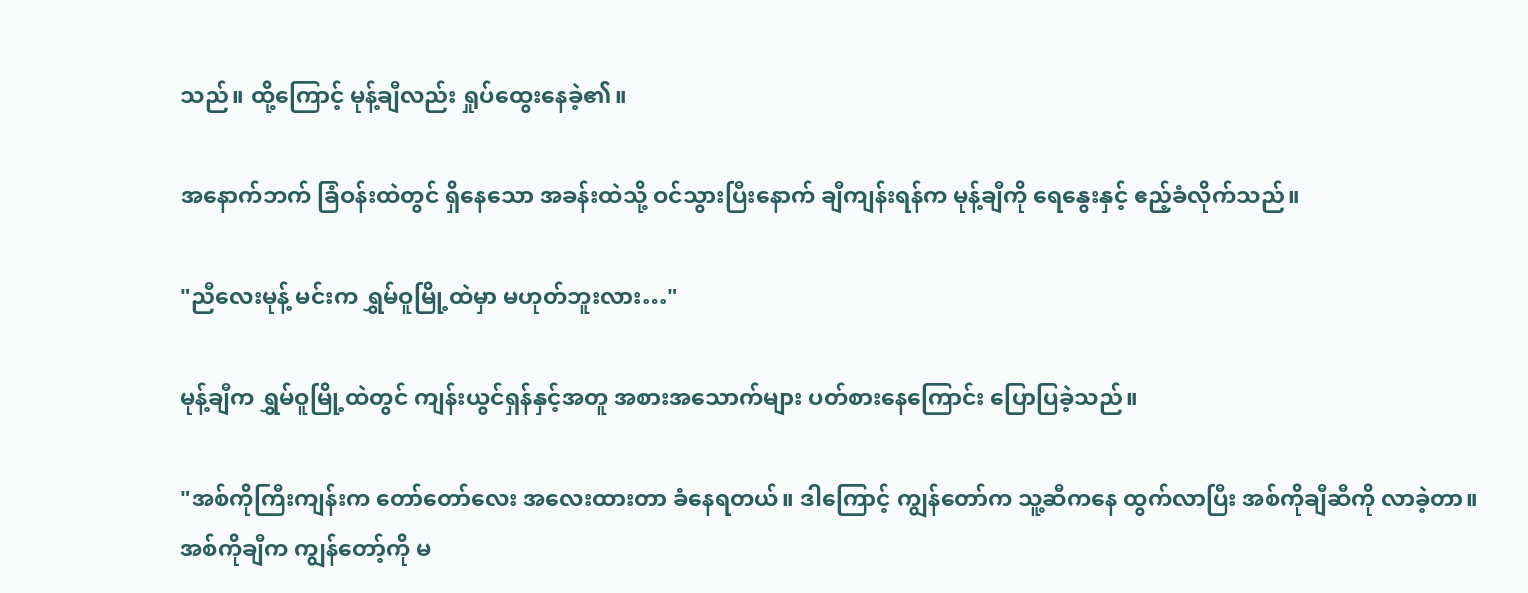သည်။ ထို့ကြောင့် မုန့်ချီလည်း ရှုပ်ထွေးနေခဲ့၏။

အနောက်ဘက် ခြံဝန်းထဲတွင် ရှိနေသော အခန်းထဲသို့ ဝင်သွားပြီးနောက် ချီကျန်းရန်က မုန့်ချီကို ရေနွေးနှင့် ဧည့်ခံလိုက်သည်။

"ညီလေးမုန့် မင်းက ရွှမ်ဝူမြို့ထဲမှာ မဟုတ်ဘူးလား…"

မုန့်ချီက ရွှမ်ဝူမြို့ထဲတွင် ကျန်းယွင်ရှန်နှင့်အတူ အစားအသောက်များ ပတ်စားနေကြောင်း ပြောပြခဲ့သည်။

"အစ်ကိုကြီးကျန်းက တော်တော်လေး အလေးထားတာ ခံနေရတယ်။ ဒါကြောင့် ကျွန်တော်က သူ့ဆီကနေ ထွက်လာပြီး အစ်ကိုချီဆီကို လာခဲ့တာ။ အစ်ကိုချီက ကျွန်တော့်ကို မ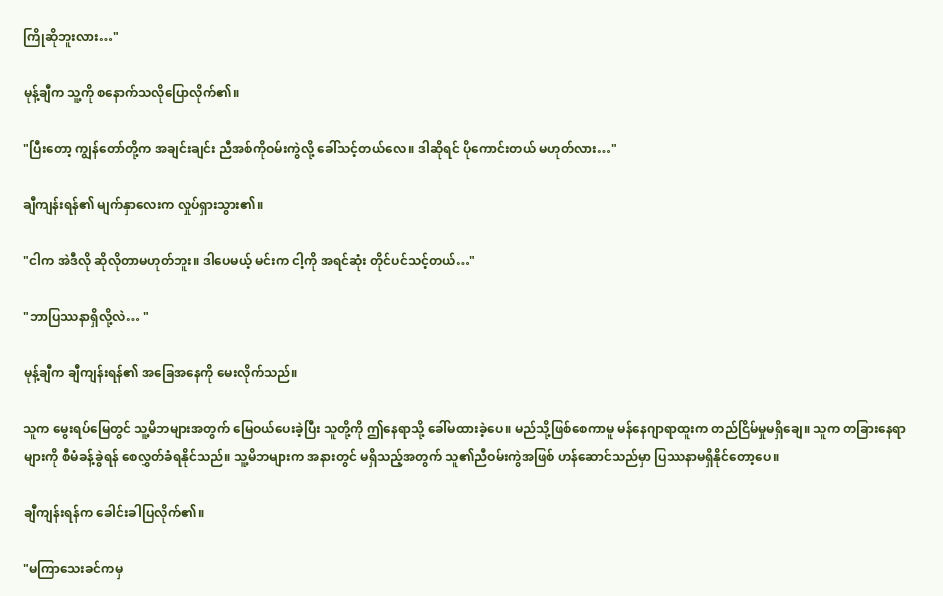ကြိုဆိုဘူးလား…"

မုန့်ချီက သူ့ကို စနောက်သလိုပြောလိုက်၏။

"ပြီးတော့ ကျွန်တော်တို့က အချင်းချင်း ညီအစ်ကိုဝမ်းကွဲလို့ ခေါ်သင့်တယ်လေ။ ဒါဆိုရင် ပိုကောင်းတယ် မဟုတ်လား…"

ချီကျန်းရန်၏ မျက်နှာလေးက လှုပ်ရှားသွား၏။

"ငါက အဲဒီလို ဆိုလိုတာမဟုတ်ဘူး။ ဒါပေမယ့် မင်းက ငါ့ကို အရင်ဆုံး တိုင်ပင်သင့်တယ်…"

"ဘာပြဿနာရှိလို့လဲ… "

မုန့်ချီက ချီကျန်းရန်၏ အခြေအနေကို မေးလိုက်သည်။

သူက မွေးရပ်မြေတွင် သူ့မိဘများအတွက် မြေဝယ်ပေးခဲ့ပြီး သူတို့ကို ဤနေရာသို့ ခေါ်မထားခဲ့ပေ။ မည်သို့ဖြစ်စေကာမူ မန်နေဂျာရာထူးက တည်ငြိမ်မှုမရှိချေ။ သူက တခြားနေရာများကို စီမံခန့်ခွဲရန် စေလွှတ်ခံရနိုင်သည်။ သူ့မိဘများက အနားတွင် မရှိသည့်အတွက် သူ၏ညီဝမ်းကွဲအဖြစ် ဟန်ဆောင်သည်မှာ ပြဿနာမရှိနိုင်တော့ပေ။

ချီကျန်းရန်က ခေါင်းခါပြလိုက်၏။

"မကြာသေးခင်ကမှ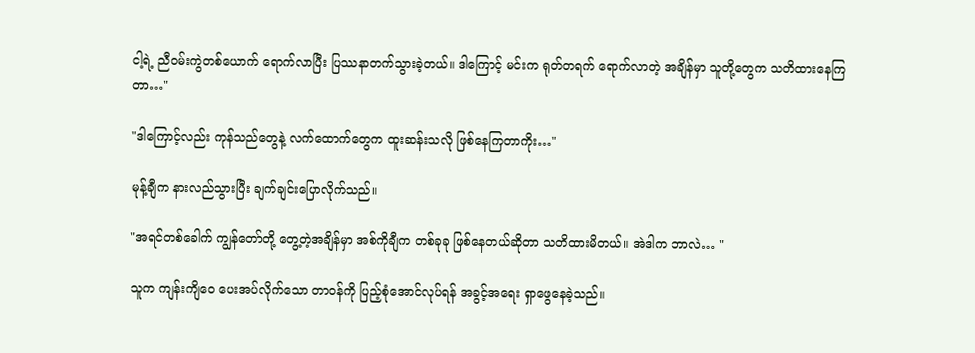ငါ့ရဲ့ ညီဝမ်းကွဲတစ်ယောက် ရောက်လာပြီး ပြဿနာတက်သွားခဲ့တယ်။ ဒါကြောင့် မင်းက ရုတ်တရက် ရောက်လာတဲ့ အချိန်မှာ သူတို့တွေက သတိထားနေကြတာ…"

"ဒါကြောင့်လည်း ကုန်သည်တွေနဲ့ လက်ထောက်တွေက ထူးဆန်းသလို ဖြစ်နေကြတာကိုး…"

မုန့်ချီက နားလည်သွားပြီး ချက်ချင်းပြောလိုက်သည်။

"အရင်တစ်ခေါက် ကျွန်တော်တို့ တွေ့တဲ့အချိန်မှာ အစ်ကိုချီက တစ်ခုခု ဖြစ်နေတယ်ဆိုတာ သတိထားမိတယ်။ အဲဒါက ဘာလဲ… "

သူက ကျန်းကျိဝေ ပေးအပ်လိုက်သော တာဝန်ကို ပြည့်စုံအောင်လုပ်ရန် အခွင့်အရေး ရှာဖွေနေခဲ့သည်။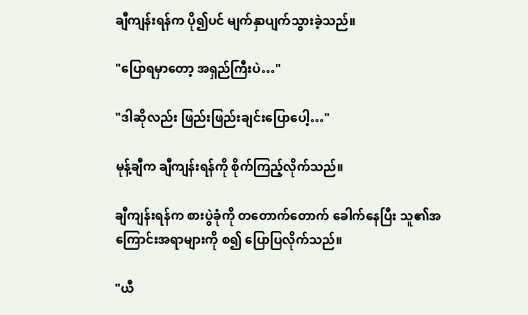ချီကျန်းရန်က ပို၍ပင် မျက်နှာပျက်သွားခဲ့သည်။

"ပြောရမှာတော့ အရှည်ကြီးပဲ…"

"ဒါဆိုလည်း ဖြည်းဖြည်းချင်းပြောပေါ့…"

မုန့်ချီက ချီကျန်းရန်ကို စိုက်ကြည့်လိုက်သည်။

ချီကျန်းရန်က စားပွဲခုံကို တတောက်တောက် ခေါက်နေပြီး သူ၏အကြောင်းအရာများကို စ၍ ပြောပြလိုက်သည်။

"ယီ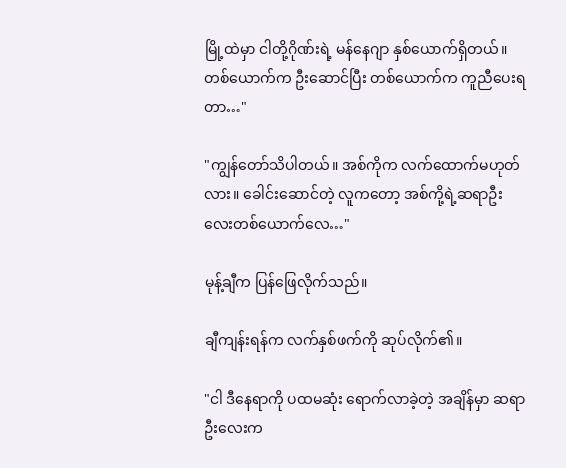မြို့ထဲမှာ ငါတို့ဂိုဏ်းရဲ့ မန်နေဂျာ နှစ်ယောက်ရှိတယ်။ တစ်ယောက်က ဦးဆောင်ပြီး တစ်ယောက်က ကူညီပေးရတာ…"

"ကျွန်တော်သိပါတယ်။ အစ်ကိုက လက်ထောက်မဟုတ်လား။ ခေါင်းဆောင်တဲ့ လူကတော့ အစ်ကို့ရဲ့ဆရာဦးလေးတစ်ယောက်လေ…"

မုန့်ချီက ပြန်ဖြေလိုက်သည်။

ချီကျန်းရန်က လက်နှစ်ဖက်ကို ဆုပ်လိုက်၏။

"ငါ ဒီနေရာကို ပထမဆုံး ရောက်လာခဲ့တဲ့ အချိန်မှာ ဆရာဦးလေးက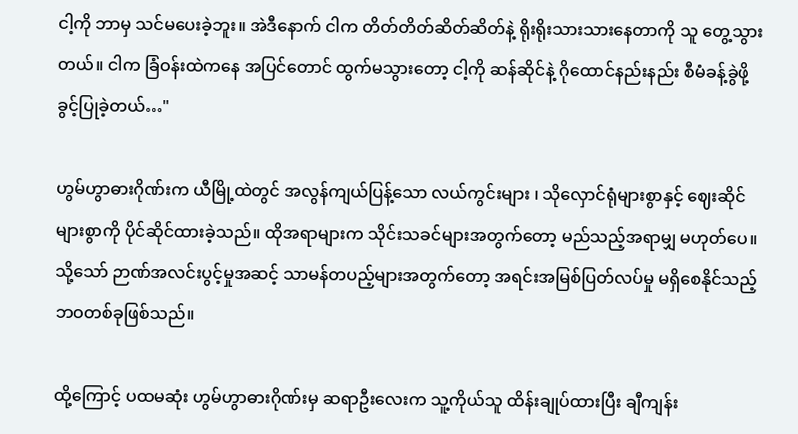ငါ့ကို ဘာမှ သင်မပေးခဲ့ဘူး။ အဲဒီနောက် ငါက တိတ်တိတ်ဆိတ်ဆိတ်နဲ့ ရိုးရိုးသားသားနေတာကို သူ တွေ့သွားတယ်။ ငါက ခြံဝန်းထဲကနေ အပြင်တောင် ထွက်မသွားတော့ ငါ့ကို ဆန်ဆိုင်နဲ့ ဂိုထောင်နည်းနည်း စီမံခန့်ခွဲဖို့ ခွင့်ပြုခဲ့တယ်…"

ဟွမ်ဟွာဓားဂိုဏ်းက ယီမြို့ထဲတွင် အလွန်ကျယ်ပြန့်သော လယ်ကွင်းများ ၊ သိုလှောင်ရုံများစွာနှင့် ဈေးဆိုင်များစွာကို ပိုင်ဆိုင်ထားခဲ့သည်။ ထိုအရာများက သိုင်းသခင်များအတွက်တော့ မည်သည့်အရာမျှ မဟုတ်ပေ။ သို့သော် ဉာဏ်အလင်းပွင့်မှုအဆင့် သာမန်တပည့်များအတွက်တော့ အရင်းအမြစ်ပြတ်လပ်မှု မရှိစေနိုင်သည့် ဘဝတစ်ခုဖြစ်သည်။

ထို့ကြောင့် ပထမဆုံး ဟွမ်ဟွာဓားဂိုဏ်းမှ ဆရာဦးလေးက သူ့ကိုယ်သူ ထိန်းချုပ်ထားပြီး ချီကျန်း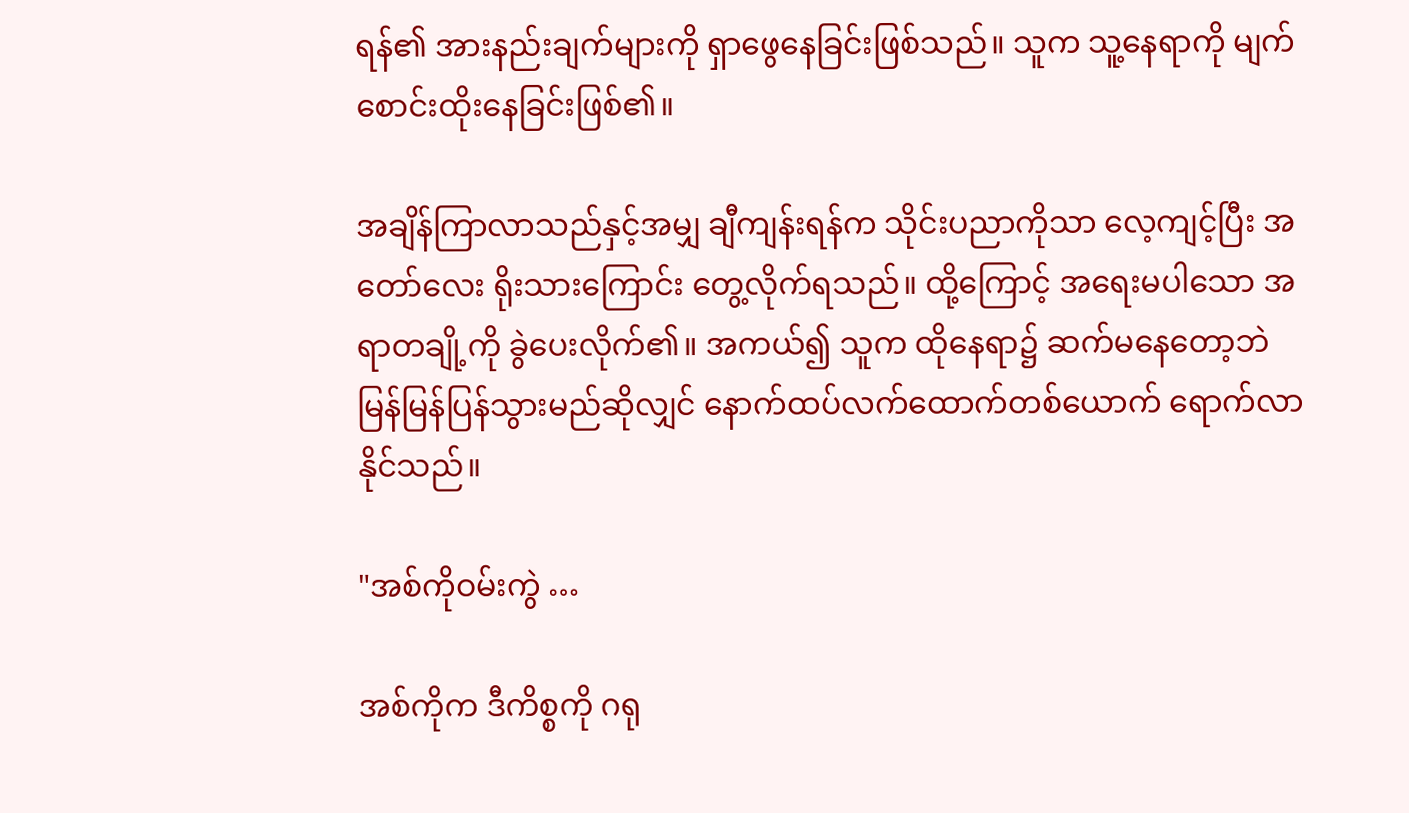ရန်၏ အားနည်းချက်များကို ရှာဖွေနေခြင်းဖြစ်သည်။ သူက သူ့နေရာကို မျက်စောင်းထိုးနေခြင်းဖြစ်၏။

အချိန်ကြာလာသည်နှင့်အမျှ ချီကျန်းရန်က သိုင်းပညာကိုသာ လေ့ကျင့်ပြီး အတော်လေး ရိုးသားကြောင်း တွေ့လိုက်ရသည်။ ထို့ကြောင့် အရေးမပါသော အရာတချို့ကို ခွဲပေးလိုက်၏။ အကယ်၍ သူက ထိုနေရာ၌ ဆက်မနေတော့ဘဲ မြန်မြန်ပြန်သွားမည်ဆိုလျှင် နောက်ထပ်လက်ထောက်တစ်ယောက် ရောက်လာနိုင်သည်။

"အစ်ကိုဝမ်းကွဲ …

အစ်ကိုက ဒီကိစ္စကို ဂရု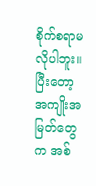စိုက်စရာမလိုပါဘူး။ ပြီးတော့ အကျိုးအမြတ်တွေက အစ်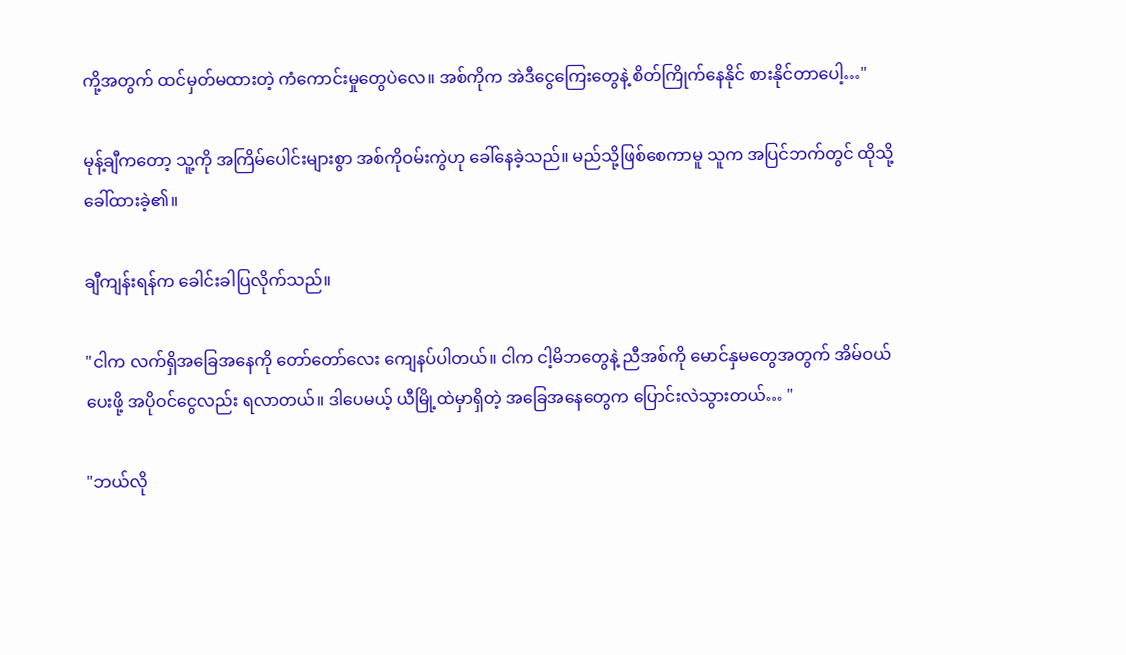ကို့အတွက် ထင်မှတ်မထားတဲ့ ကံကောင်းမှုတွေပဲလေ။ အစ်ကိုက အဲဒီငွေကြေးတွေနဲ့ စိတ်ကြိုက်နေနိုင် စားနိုင်တာပေါ့…"

မုန့်ချီကတော့ သူ့ကို အကြိမ်ပေါင်းများစွာ အစ်ကိုဝမ်းကွဲဟု ခေါ်နေခဲ့သည်။ မည်သို့ဖြစ်စေကာမူ သူက အပြင်ဘက်တွင် ထိုသို့ခေါ်ထားခဲ့၏။

ချီကျန်းရန်က ခေါင်းခါပြလိုက်သည်။

"ငါက လက်ရှိအခြေအနေကို တော်တော်လေး ကျေနပ်ပါတယ်။ ငါက ငါ့မိဘတွေနဲ့ ညီအစ်ကို မောင်နှမတွေအတွက် အိမ်ဝယ်ပေးဖို့ အပိုဝင်ငွေလည်း ရလာတယ်။ ဒါပေမယ့် ယီမြို့ထဲမှာရှိတဲ့ အခြေအနေတွေက ပြောင်းလဲသွားတယ်… "

"ဘယ်လို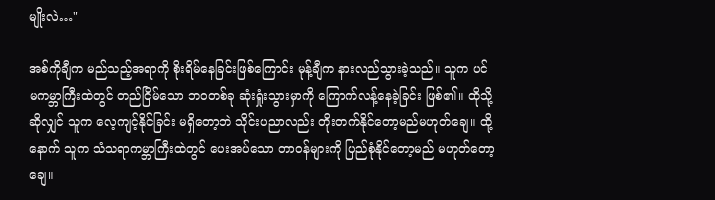မျိုးလဲ…"

အစ်ကိုချီက မည်သည့်အရာကို စိုးရိမ်နေခြင်းဖြစ်ကြောင်း မုန့်ချီက နားလည်သွားခဲ့သည်။ သူက ပင်မကမ္ဘာကြီးထဲတွင် တည်ငြိမ်သော ဘဝတစ်ခု ဆုံးရှုံးသွားမှာကို ကြောက်လန့်နေခဲ့ခြင်း ဖြစ်၏။ ထိုသို့ဆိုလျှင် သူက လေ့ကျင့်နိုင်ခြင်း မရှိတော့ဘဲ သိုင်းပညာလည်း တိုးတက်နိုင်တော့မည်မဟုတ်ချေ။ ထို့နောက် သူက သံသရာကမ္ဘာကြီးထဲတွင် ပေးအပ်သော တာဝန်များကို ပြည်စုံနိုင်တော့မည် မဟုတ်တော့ချေ။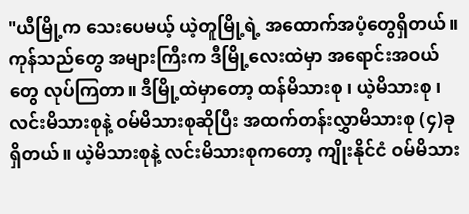"ယီမြို့က သေးပေမယ့် ယဲ့တူမြို့ရဲ့ အထောက်အပံ့တွေရှိတယ်။ ကုန်သည်တွေ အများကြီးက ဒီမြို့လေးထဲမှာ အရောင်းအဝယ်တွေ လုပ်ကြတာ။ ဒီမြို့ထဲမှာတော့ ထန်မိသားစု ၊ ယဲ့မိသားစု ၊ လင်းမိသားစုနဲ့ ဝမ်မိသားစုဆိုပြီး အထက်တန်းလွှာမိသားစု (၄)ခုရှိတယ်။ ယဲ့မိသားစုနဲ့ လင်းမိသားစုကတော့ ကျိုးနိုင်ငံ ဝမ်မိသား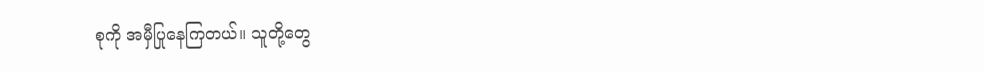စုကို အမှီပြုနေကြတယ်။ သူတို့တွေ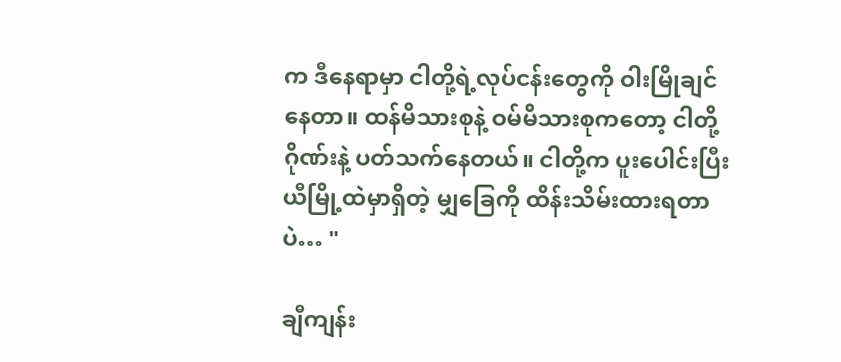က ဒီနေရာမှာ ငါတို့ရဲ့လုပ်ငန်းတွေကို ဝါးမြိုချင်နေတာ။ ထန်မိသားစုနဲ့ ဝမ်မိသားစုကတော့ ငါတို့ဂိုဏ်းနဲ့ ပတ်သက်နေတယ်။ ငါတို့က ပူးပေါင်းပြီး ယီမြို့ထဲမှာရှိတဲ့ မျှခြေကို ထိန်းသိမ်းထားရတာပဲ… "

ချီကျန်း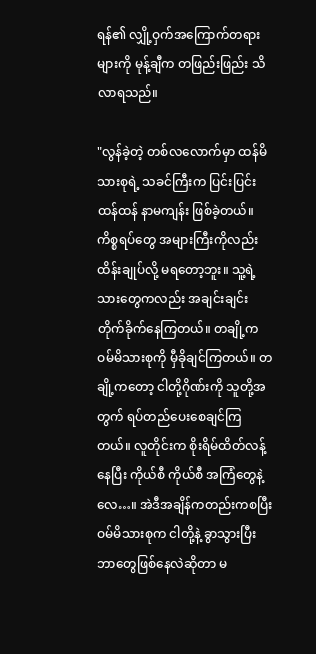ရန်၏ လျှို့ဝှက်အကြောက်တရားများကို မုန့်ချီက တဖြည်းဖြည်း သိလာရသည်။

"လွန်ခဲ့တဲ့ တစ်လလောက်မှာ ထန်မိသားစုရဲ့ သခင်ကြီးက ပြင်းပြင်းထန်ထန် နာမကျန်း ဖြစ်ခဲ့တယ်။ ကိစ္စရပ်တွေ အများကြီးကိုလည်း ထိန်းချုပ်လို့ မရတော့ဘူး။ သူ့ရဲ့သားတွေကလည်း အချင်းချင်း တိုက်ခိုက်နေကြတယ်။ တချို့က ဝမ်မိသားစုကို မှီခိုချင်ကြတယ်။ တချို့ကတော့ ငါတို့ဂိုဏ်းကို သူတို့အတွက် ရပ်တည်ပေးစေချင်ကြတယ်။ လူတိုင်းက စိုးရိမ်ထိတ်လန့်နေပြီး ကိုယ်စီ ကိုယ်စီ အကြံတွေနဲ့လေ…။ အဲဒီအချိန်ကတည်းကစပြီး ဝမ်မိသားစုက ငါတို့နဲ့ ခွာသွားပြီး ဘာတွေဖြစ်နေလဲဆိုတာ မ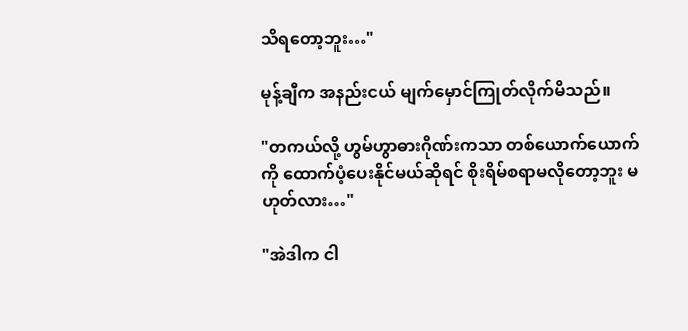သိရတော့ဘူး…"

မုန့်ချီက အနည်းငယ် မျက်မှောင်ကြုတ်လိုက်မိသည်။

"တကယ်လို့ ဟွမ်ဟွာဓားဂိုဏ်းကသာ တစ်ယောက်ယောက်ကို ထောက်ပံ့ပေးနိုင်မယ်ဆိုရင် စိုးရိမ်စရာမလိုတော့ဘူး မဟုတ်လား…"

"အဲဒါက ငါ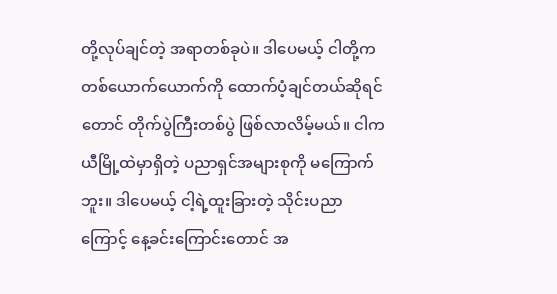တို့လုပ်ချင်တဲ့ အရာတစ်ခုပဲ။ ဒါပေမယ့် ငါတို့က တစ်ယောက်ယောက်ကို ထောက်ပံ့ချင်တယ်ဆိုရင်တောင် တိုက်ပွဲကြီးတစ်ပွဲ ဖြစ်လာလိမ့်မယ်။ ငါက ယီမြို့ထဲမှာရှိတဲ့ ပညာရှင်အများစုကို မကြောက်ဘူး။ ဒါပေမယ့် ငါ့ရဲ့ထူးခြားတဲ့ သိုင်းပညာကြောင့် နေ့ခင်းကြောင်းတောင် အ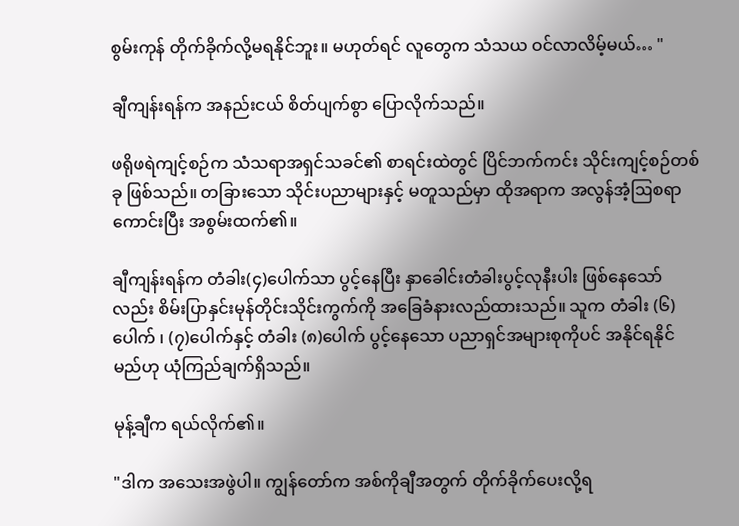စွမ်းကုန် တိုက်ခိုက်လို့မရနိုင်ဘူး။ မဟုတ်ရင် လူ‌တွေက သံသယ ဝင်လာလိမ့်မယ်… "

ချီကျန်းရန်က အနည်းငယ် စိတ်ပျက်စွာ ပြောလိုက်သည်။

ဖရိုဖရဲကျင့်စဉ်က သံသရာအရှင်သခင်၏ စာရင်းထဲတွင် ပြိင်ဘက်ကင်း သိုင်းကျင့်စဉ်တစ်ခု ဖြစ်သည်။ တခြားသော သိုင်းပညာများနှင့် မတူသည်မှာ ထိုအရာက အလွန်အံ့ဩစရာကောင်းပြီး အစွမ်းထက်၏။

ချီကျန်းရန်က တံခါး(၄)ပေါက်သာ ပွင့်နေပြီး နှာခေါင်းတံခါးပွင့်လုနီးပါး ‌ဖြစ်နေသော်လည်း စိမ်းပြာနှင်းမုန်တိုင်းသိုင်းကွက်ကို အခြေခံနားလည်ထားသည်။ သူက တံခါး (၆)ပေါက် ၊ (၇)ပေါက်နှင့် တံခါး (၈)ပေါက် ပွင့်နေသော ပညာရှင်အများစုကိုပင် အနိုင်ရနိုင်မည်ဟု ယုံကြည်ချက်ရှိသည်။

မုန့်ချီက ရယ်လိုက်၏။

"ဒါက အသေးအဖွဲပါ။ ကျွန်တော်က အစ်ကိုချီအတွက် တိုက်ခိုက်ပေးလို့ရ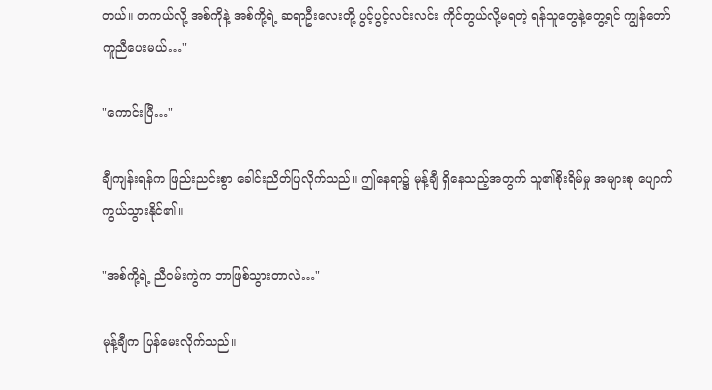တယ်။ တကယ်လို့ အစ်ကိုနဲ့ အစ်ကို့ရဲ့ ဆရာဦးလေးတို့ ပွင့်ပွင့်လင်းလင်း ကိုင်တွယ်လို့မရတဲ့ ရန်သူတွေနဲ့တွေ့ရင် ကျွန်တော် ကူညီပေးမယ်…"

"ကောင်းပြီ…"

ချီကျန်းရန်က ဖြည်းညင်းစွာ ခေါင်းညိတ်ပြလိုက်သည်။ ဤနေရာ၌ မုန့်ချီ ရှိနေသည့်အတွက် သူ၏စိုးရိမ်မှု အများစု ပျောက်ကွယ်သွားနိုင်၏။

"အစ်ကို့ရဲ့ ညီဝမ်းကွဲက ဘာဖြစ်သွားတာလဲ…"

မုန့်ချီက ပြန်မေးလိုက်သည်။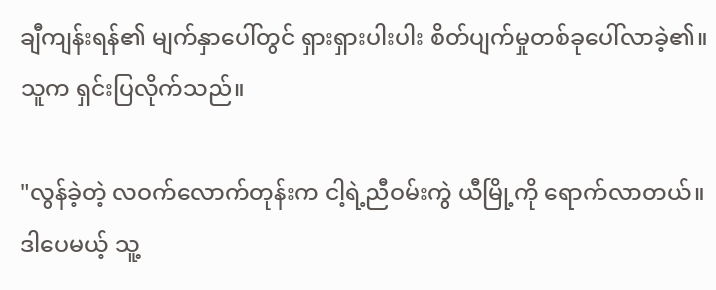ချီကျန်းရန်၏ မျက်နှာပေါ်တွင် ရှားရှားပါးပါး စိတ်ပျက်မှုတစ်ခုပေါ်လာခဲ့၏။ သူက ရှင်းပြလိုက်သည်။

"လွန်ခဲ့တဲ့ လဝက်လောက်တုန်းက ငါ့ရဲ့ညီဝမ်းကွဲ ယီမြို့ကို ရောက်လာတယ်။ ဒါပေမယ့် သူ့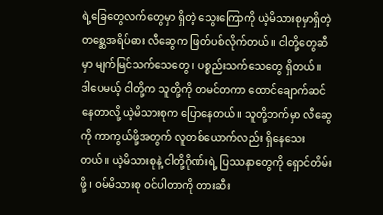ရဲ့ခြေတွေလက်တွေမှာ ရှိတဲ့ သွေးကြောကို ယဲ့မိသားစုမှာရှိတဲ့ တစ္ဆေအရိပ်ဓား လီဆွေက ဖြတ်ပစ်လိုက်တယ်။ ငါတို့တွေဆီမှာ မျက်မြင်သက်သေတွေ ၊ ပစ္စည်းသက်သေတွေ ရှိတယ်။ ဒါပေမယ့် ငါတို့က သူတို့ကို တမင်တကာ ထောင်ချောက်ဆင်နေတာလို့ ယဲ့မိသားစုက ပြောနေတယ်။ သူတို့ဘက်မှာ လီဆွေကို ကာကွယ်ဖို့အတွက် လူတစ်ယောက်လည်း ရှိနေသေးတယ်။ ယဲ့မိသားစုနဲ့ ငါတို့ဂိုဏ်းရဲ့ ပြဿနာတွေကို ရှောင်တိမ်းဖို့ ၊ ဝမ်မိသားစု ဝင်ပါတာကို တားဆီး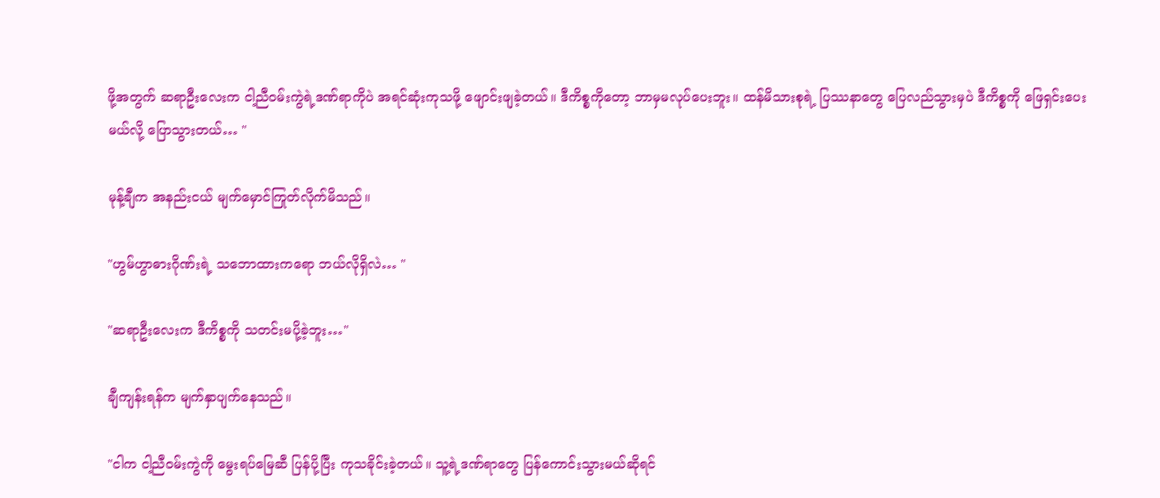ဖို့အတွက် ဆရာဦးလေးက ငါ့ညီဝမ်းကွဲရဲ့ဒဏ်ရာကိုပဲ အရင်ဆုံးကုသဖို့ ဖျောင်းဖျခဲ့တယ်။ ဒီကိစ္စကိုတော့ ဘာမှမလုပ်ပေးဘူး။ ထန်မိသားစုရဲ့ ပြဿနာတွေ ပြေလည်သွားမှပဲ ဒီကိစ္စကို ဖြေရှင်းပေးမယ်လို့ ပြောသွားတယ်… "

မုန့်ချီက အနည်းငယ် မျက်မှောင်ကြုတ်လိုက်မိသည်။

"ဟွမ်ဟွာဓားဂိုဏ်းရဲ့ သဘောထားကရော ဘယ်လိုရှိလဲ… "

"ဆရာဦးလေးက ဒီကိစ္စကို သတင်းမပို့ခဲ့ဘူး…"

ချီကျန်းရန်က မျက်နှာပျက်နေသည်။

"ငါက ငါ့ညီဝမ်းကွဲကို မွေးရပ်မြေဆီ ပြန်ပို့ပြီး ကုသခိုင်းခဲ့တယ်။ သူ့ရဲ့ဒဏ်ရာတွေ ပြန်ကောင်းသွားမယ်ဆိုရင်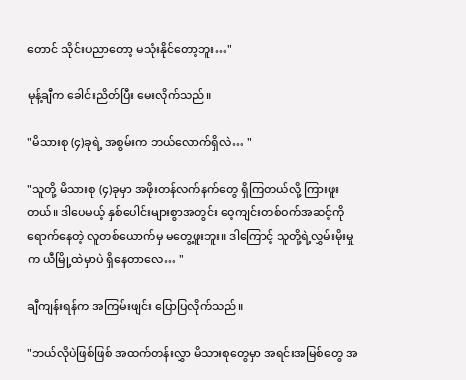တောင် သိုင်းပညာတော့ မသုံးနိုင်တော့ဘူး…"

မုန့်ချီက ခေါင်းညိတ်ပြီး မေးလိုက်သည်။

"မိသားစု (၄)ခုရဲ့ အစွမ်းက ဘယ်လောက်ရှိလဲ… "

"သူတို့ မိသားစု (၄)ခုမှာ အဖိုးတန်လက်နက်တွေ ရှိကြတယ်လို့ ကြားဖူးတယ်။ ဒါပေမယ့် နှစ်ပေါင်းများစွာအတွင်း ဝေ့ကျင်းတစ်ဝက်အဆင့်ကို ရောက်နေတဲ့ လူတစ်ယောက်မှ မတွေ့ဖူးဘူး။ ဒါကြောင့် သူတို့ရဲ့လွှမ်းမိုးမှုက ယီမြို့ထဲမှာပဲ ရှိနေတာလေ… "

ချီကျန်းရန်က အကြမ်းဖျင်း ပြောပြလိုက်သည်။

"ဘယ်လိုပဲဖြစ်ဖြစ် အထက်တန်းလွှာ မိသားစုတွေမှာ အရင်းအမြစ်တွေ အ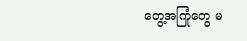တွေ့အကြုံတွေ မ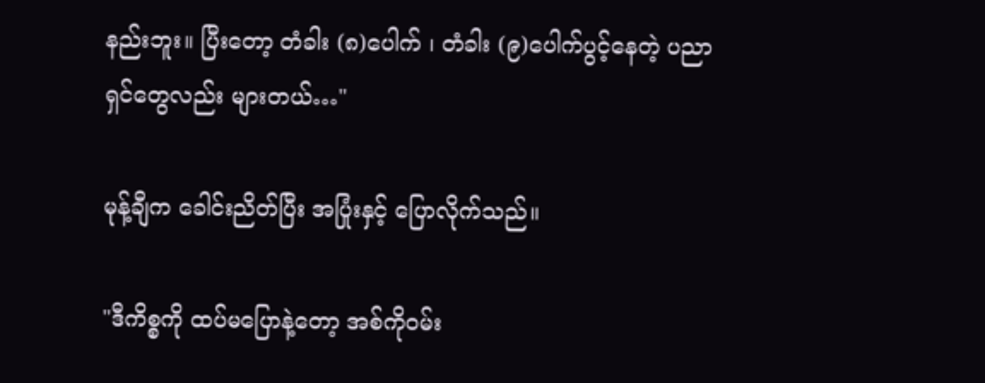နည်းဘူး။ ပြီးတော့ တံခါး (၈)ပေါက် ၊ တံခါး (၉)ပေါက်ပွင့်နေတဲ့ ပညာရှင်တွေလည်း များတယ်…"

မုန့်ချီက ခေါင်းညိတ်ပြီး အပြုံးနှင့် ပြောလိုက်သည်။

"ဒီကိစ္စကို ထပ်မပြောနဲ့တော့ အစ်ကိုဝမ်း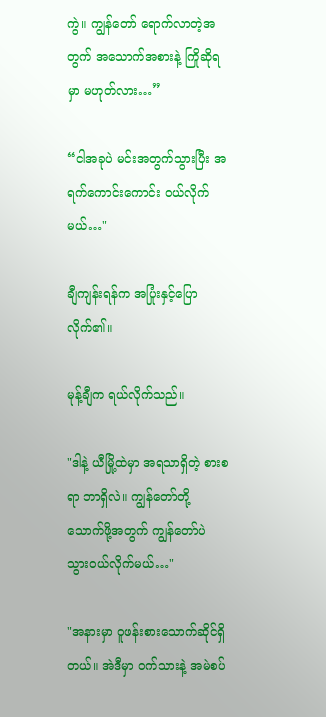ကွဲ။ ကျွန်တော် ရောက်လာတဲ့အတွက် အသောက်အစားနဲ့ ကြိုဆိုရမှာ မဟုတ်လား…”

“ငါအခုပဲ မင်းအတွက်သွားပြီး အရက်ကောင်းကောင်း ဝယ်လိုက်မယ်…"

ချီကျန်းရန်က အပြုံးနှင့်ပြောလိုက်၏။

မုန့်ချီက ရယ်လိုက်သည်။

"ဒါနဲ့ ယီမြို့ထဲမှာ အရသာရှိတဲ့ စားစရာ ဘာရှိလဲ။ ကျွန်တော်တို့ သောက်ဖို့အတွက် ကျွန်တော်ပဲ သွားဝယ်လိုက်မယ်…"

"အနားမှာ ဝူဖန်းစားသောက်ဆိုင်ရှိတယ်။ အဲဒီမှာ ဝက်သားနဲ့ အမဲစပ်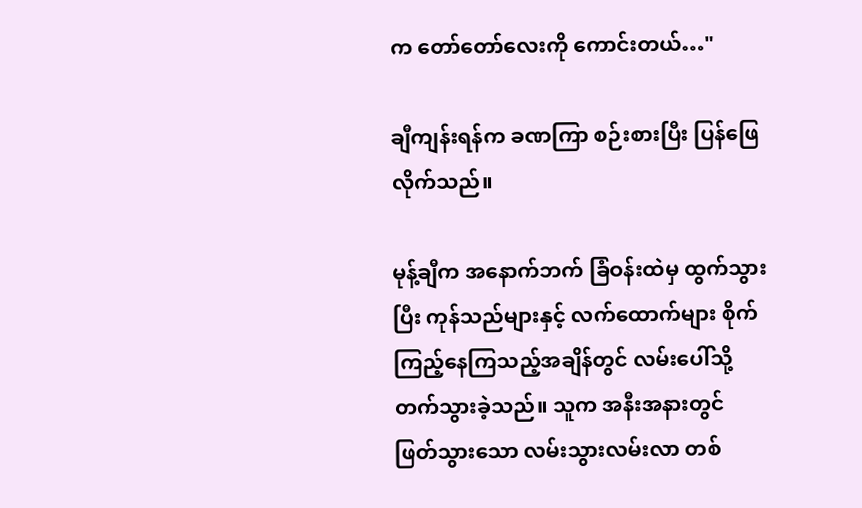က တော်တော်လေးကို ကောင်းတယ်…"

ချီကျန်းရန်က ခဏကြာ စဉ်းစားပြီး ပြန်ဖြေလိုက်သည်။

မုန့်ချီက အနောက်ဘက် ခြံဝန်းထဲမှ ထွက်သွားပြီး ကုန်သည်များနှင့် လက်ထောက်များ စိုက်ကြည့်နေကြသည့်အချိန်တွင် လမ်းပေါ်သို့ တက်သွားခဲ့သည်။ သူက အနီးအနားတွင် ဖြတ်သွားသော လမ်းသွားလမ်းလာ တစ်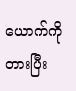ယောက်ကို တားပြီး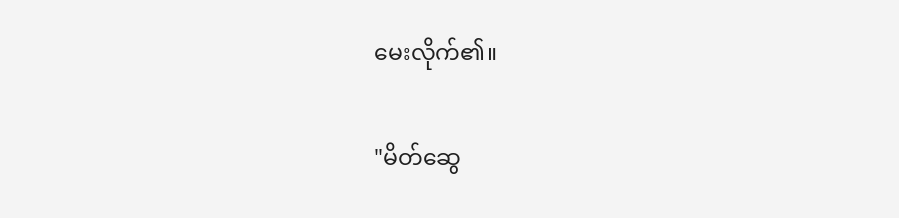မေးလိုက်၏။

"မိတ်ဆွေ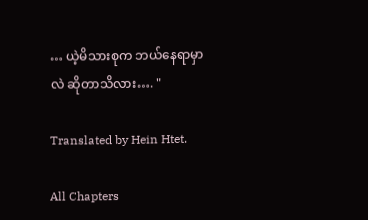… ယဲ့မိသားစုက ဘယ်နေရာမှာလဲ ဆိုတာသိလား…. "

Translated by Hein Htet.

All Chapters